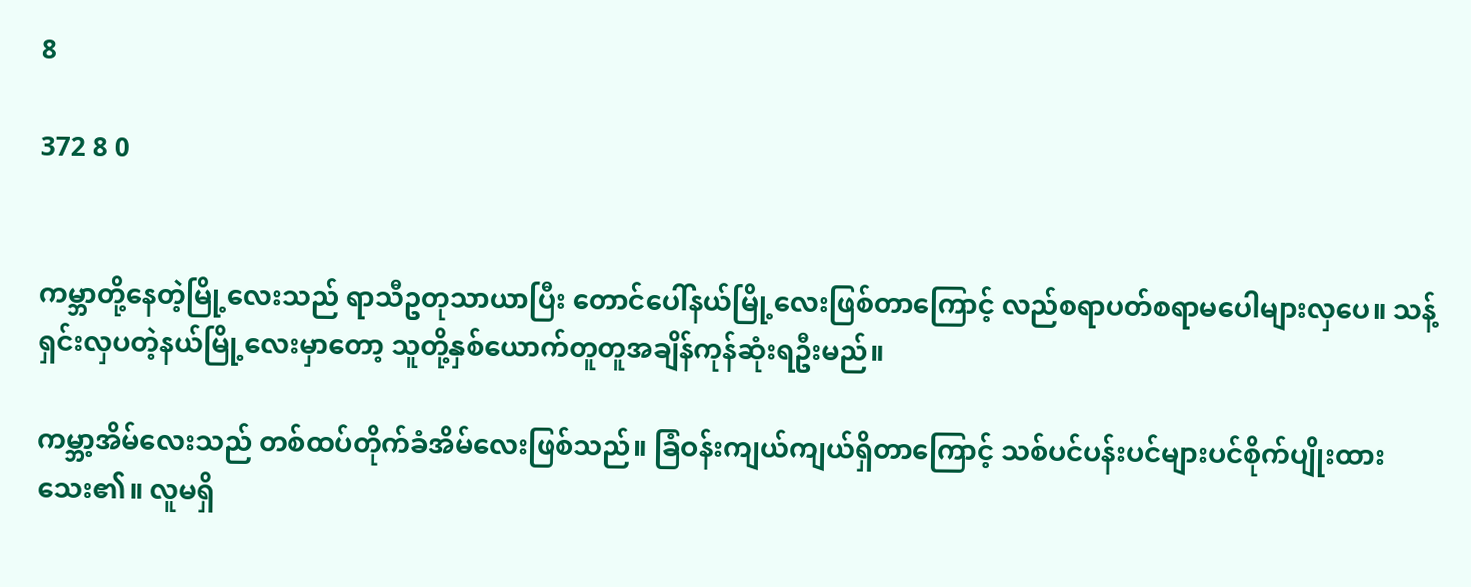8

372 8 0


ကမ္ဘာတို့နေတဲ့မြို့လေးသည် ရာသီဥတုသာယာပြီး တောင်ပေါ်နယ်မြို့လေးဖြစ်တာကြောင့် လည်စရာပတ်စရာမပေါများလှပေ။ သန့်ရှင်းလှပတဲ့နယ်မြို့လေးမှာတော့ သူတို့နှစ်ယောက်တူတူအချိန်ကုန်ဆုံးရဦးမည်။

ကမ္ဘာ့အိမ်လေးသည် တစ်ထပ်တိုက်ခံအိမ်လေးဖြစ်သည်။ ခြံဝန်းကျယ်ကျယ်ရှိတာကြောင့် သစ်ပင်ပန်းပင်များပင်စိုက်ပျိုးထားသေး၏။ လူမရှိ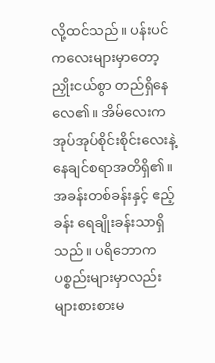လို့ထင်သည်။ ပန်းပင်ကလေးများ‌မှာတော့ညှိုးငယ်စွာ တည်ရှိနေလေ၏။ အိမ်လေးက အုပ်အုပ်စိုင်းစိုင်းလေးနဲ့ နေချင်စရာအတိရှိ၏။ အခန်းတစ်ခန်းနှင့် ဧည့်ခန်း ရေချိုးခန်းသာရှိသည်။ ပရိဘောက ပစ္စည်းများမှာလည်း များစားစားမ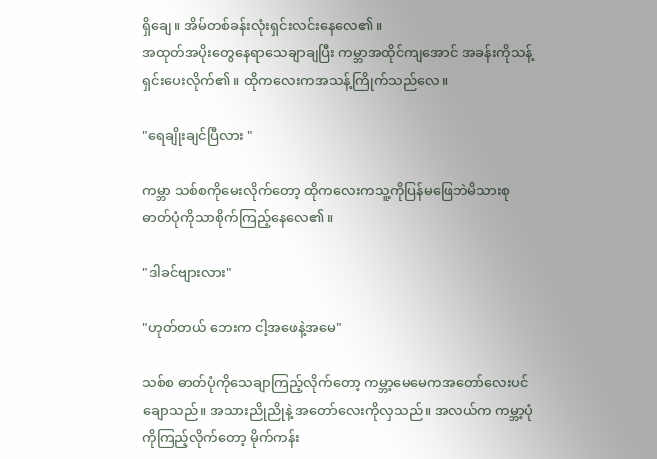ရှိချေ။ အိမ်တစ်ခန်းလုံးရှင်းလင်းနေလေ၏။
အထုတ်အပိုးတွေနေရာသေချာချပြီး ကမ္ဘာအထိုင်ကျအောင် အခန်းကိုသန့်ရှင်းပေးလိုက်၏။ ထိုကလေးကအသန့်ကြိုက်သည်လေ။

"ရေချိုးချင်ပြီလား "

ကမ္ဘာ သစ်စကိုမေးလိုက်တော့ ထိုကလေးကသူ့ကိုပြန်မဖြေဘဲမိသားစုဓာတ်ပုံကိုသာစိုက်ကြည့်နေလေ၏။

"ဒါခင်ဗျားလား"

"ဟုတ်တယ် ဘေးက ငါ့အဖေနဲ့အမေ"

သစ်စ ဓာတ်ပုံကိုသေချာကြည့်လိုက်တော့ ကမ္ဘာ့မေမေကအတော်လေးပင်ချောသည်။ အသားညိုညိုနဲ့ အတော်လေးကိုလှသည်။ အလယ်က ကမ္ဘာ့ပုံကိုကြည့်လိုက်တော့ မိုက်ကန်း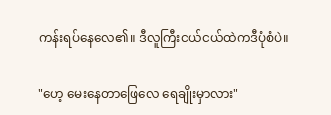ကန်းရပ်နေလေ၏။ ဒီလူကြီးငယ်ငယ်ထဲကဒီပုံစံပဲ။

"ဟေ့ မေးနေတာဖြေလေ ရေချိုးမှာလား"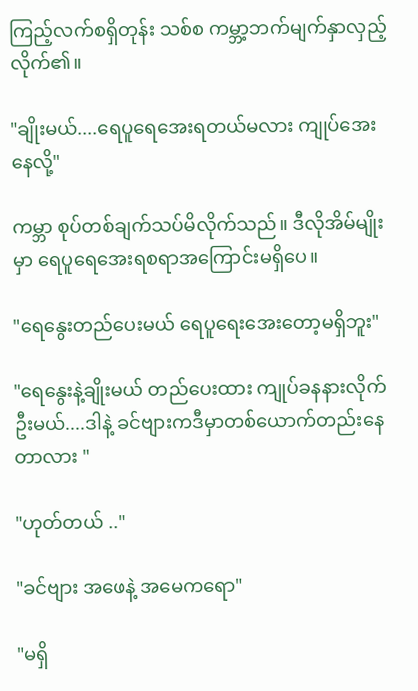ကြည့်လက်စရှိတုန်း သစ်စ ကမ္ဘာ့ဘက်မျက်နှာလှည့်လိုက်၏။

"ချိုးမယ်....ရေပူရေအေးရတယ်မလား ကျုပ်အေးနေလို့"

ကမ္ဘာ စုပ်တစ်ချက်သပ်မိလိုက်သည်။ ဒီလိုအိမ်မျိုးမှာ ရေပူရေအေးရစရာအကြောင်းမရှိပေ။

"ရေနွေးတည်ပေးမယ် ရေ‌ပူရေးအေးတော့မရှိဘူး"

"ရေနွေးနဲ့ချိုးမယ် တည်ပေးထား ကျုပ်ခနနားလိုက်ဦးမယ်....ဒါနဲ့ ခင်ဗျားကဒီမှာတစ်ယောက်တည်းနေတာလား "

"ဟုတ်တယ် .."

"ခင်ဗျား အဖေနဲ့ အမေကရော"

"မရှိ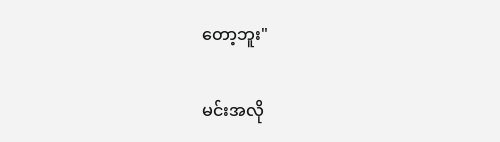တော့ဘူး"

မင်းအလို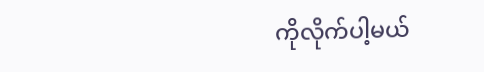ကိုလိုက်ပါ့မယ်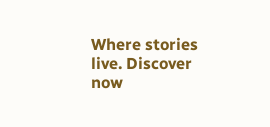Where stories live. Discover now